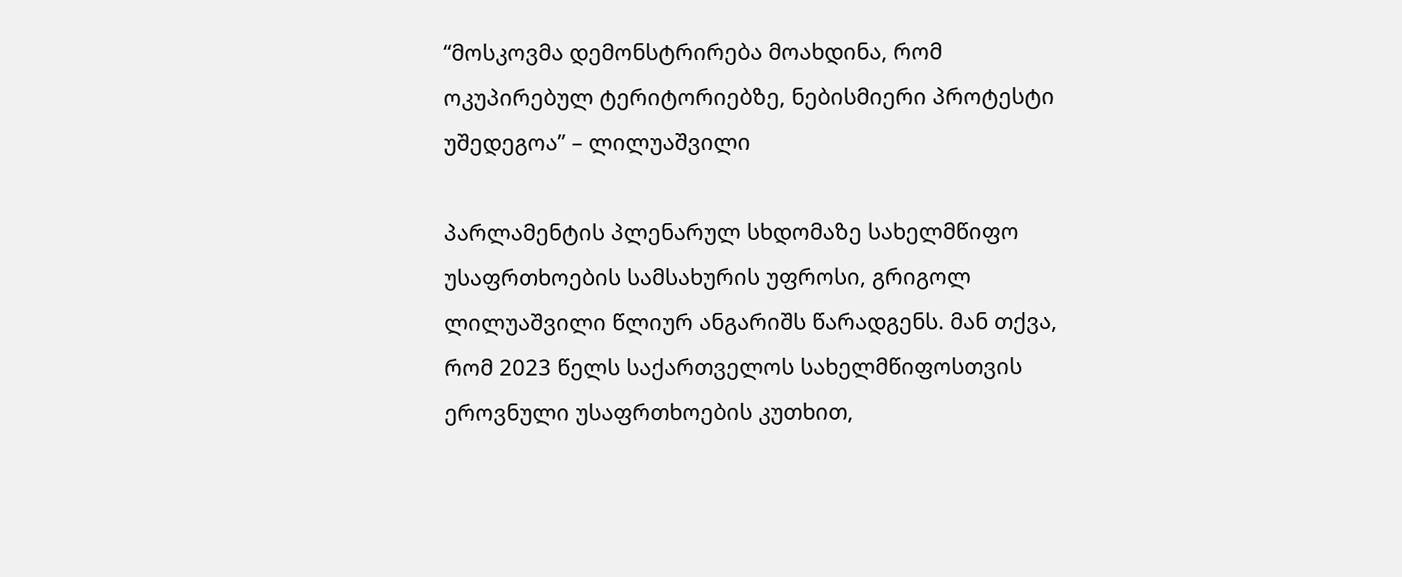“მოსკოვმა დემონსტრირება მოახდინა, რომ ოკუპირებულ ტერიტორიებზე, ნებისმიერი პროტესტი უშედეგოა” – ლილუაშვილი

პარლამენტის პლენარულ სხდომაზე სახელმწიფო უსაფრთხოების სამსახურის უფროსი, გრიგოლ ლილუაშვილი წლიურ ანგარიშს წარადგენს. მან თქვა, რომ 2023 წელს საქართველოს სახელმწიფოსთვის ეროვნული უსაფრთხოების კუთხით,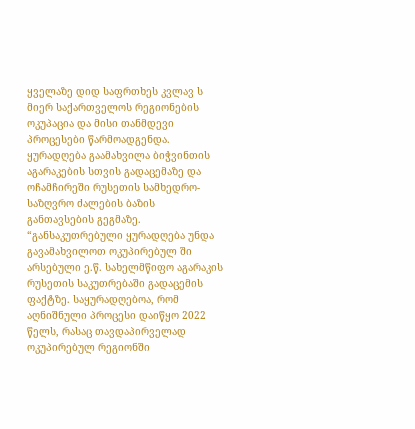ყველაზე დიდ საფრთხეს კვლავ ს მიერ საქართველოს რეგიონების ოკუპაცია და მისი თანმდევი პროცესები წარმოადგენდა.
ყურადღება გაამახვილა ბიჭვინთის აგარაკების სთვის გადაცემაზე და ოჩამჩირეში რუსეთის სამხედრო-საზღვრო ძალების ბაზის განთავსების გეგმაზე.
“განსაკუთრებული ყურადღება უნდა გავამახვილოთ ოკუპირებულ ში არსებული ე.წ. სახელმწიფო აგარაკის რუსეთის საკუთრებაში გადაცემის ფაქტზე. საყურადღებოა, რომ აღნიშნული პროცესი დაიწყო 2022 წელს, რასაც თავდაპირველად ოკუპირებულ რეგიონში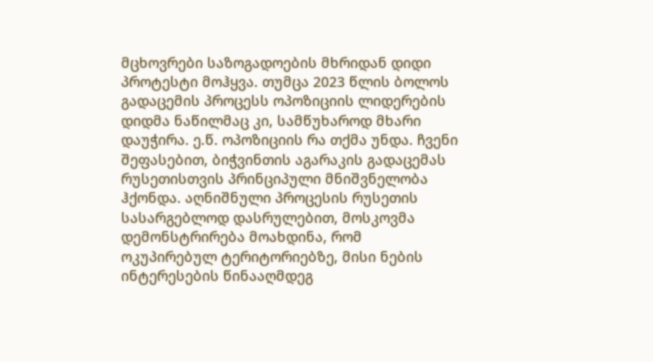მცხოვრები საზოგადოების მხრიდან დიდი პროტესტი მოჰყვა. თუმცა 2023 წლის ბოლოს გადაცემის პროცესს ოპოზიციის ლიდერების დიდმა ნაწილმაც კი, სამწუხაროდ მხარი დაუჭირა. ე.წ. ოპოზიციის რა თქმა უნდა. ჩვენი შეფასებით, ბიჭვინთის აგარაკის გადაცემას რუსეთისთვის პრინციპული მნიშვნელობა ჰქონდა. აღნიშნული პროცესის რუსეთის სასარგებლოდ დასრულებით, მოსკოვმა დემონსტრირება მოახდინა, რომ ოკუპირებულ ტერიტორიებზე, მისი ნების ინტერესების წინააღმდეგ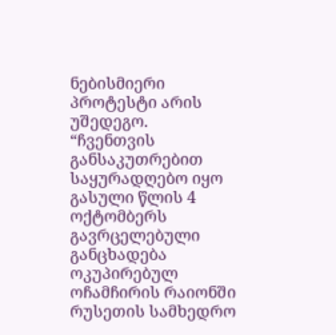ნებისმიერი პროტესტი არის უშედეგო.
“ჩვენთვის განსაკუთრებით საყურადღებო იყო გასული წლის 4 ოქტომბერს გავრცელებული განცხადება ოკუპირებულ ოჩამჩირის რაიონში რუსეთის სამხედრო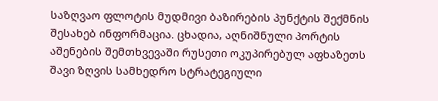საზღვაო ფლოტის მუდმივი ბაზირების პუნქტის შექმნის შესახებ ინფორმაცია. ცხადია, აღნიშნული პორტის აშენების შემთხვევაში რუსეთი ოკუპირებულ აფხაზეთს შავი ზღვის სამხედრო სტრატეგიული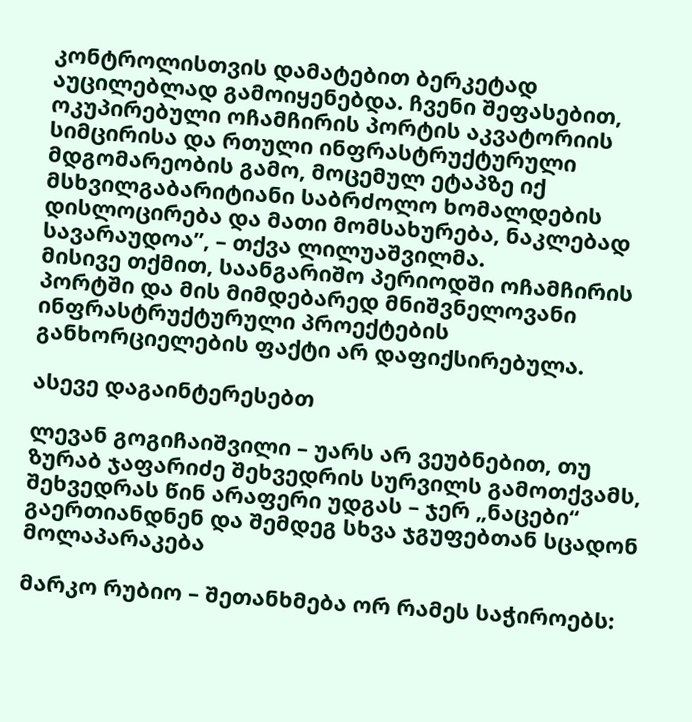კონტროლისთვის დამატებით ბერკეტად აუცილებლად გამოიყენებდა. ჩვენი შეფასებით, ოკუპირებული ოჩამჩირის პორტის აკვატორიის სიმცირისა და რთული ინფრასტრუქტურული მდგომარეობის გამო, მოცემულ ეტაპზე იქ მსხვილგაბარიტიანი საბრძოლო ხომალდების დისლოცირება და მათი მომსახურება, ნაკლებად სავარაუდოა”, – თქვა ლილუაშვილმა.
მისივე თქმით, საანგარიშო პერიოდში ოჩამჩირის პორტში და მის მიმდებარედ მნიშვნელოვანი ინფრასტრუქტურული პროექტების განხორციელების ფაქტი არ დაფიქსირებულა.

ასევე დაგაინტერესებთ

ლევან გოგიჩაიშვილი – უარს არ ვეუბნებით, თუ ზურაბ ჯაფარიძე შეხვედრის სურვილს გამოთქვამს, შეხვედრას წინ არაფერი უდგას – ჯერ „ნაცები“ გაერთიანდნენ და შემდეგ სხვა ჯგუფებთან სცადონ მოლაპარაკება

მარკო რუბიო – შეთანხმება ორ რამეს საჭიროებს: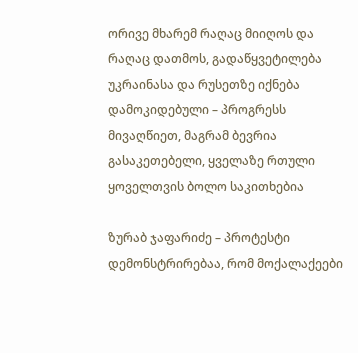ორივე მხარემ რაღაც მიიღოს და რაღაც დათმოს, გადაწყვეტილება უკრაინასა და რუსეთზე იქნება დამოკიდებული – პროგრესს მივაღწიეთ, მაგრამ ბევრია გასაკეთებელი, ყველაზე რთული ყოველთვის ბოლო საკითხებია

ზურაბ ჯაფარიძე – პროტესტი დემონსტრირებაა, რომ მოქალაქეები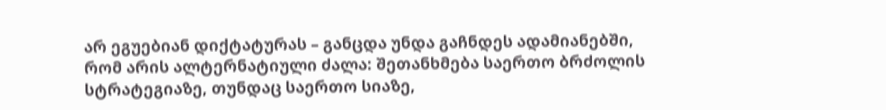არ ეგუებიან დიქტატურას – განცდა უნდა გაჩნდეს ადამიანებში, რომ არის ალტერნატიული ძალა: შეთანხმება საერთო ბრძოლის სტრატეგიაზე, თუნდაც საერთო სიაზე,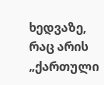ხედვაზე, რაც არის „ქართული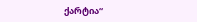ქარტია“